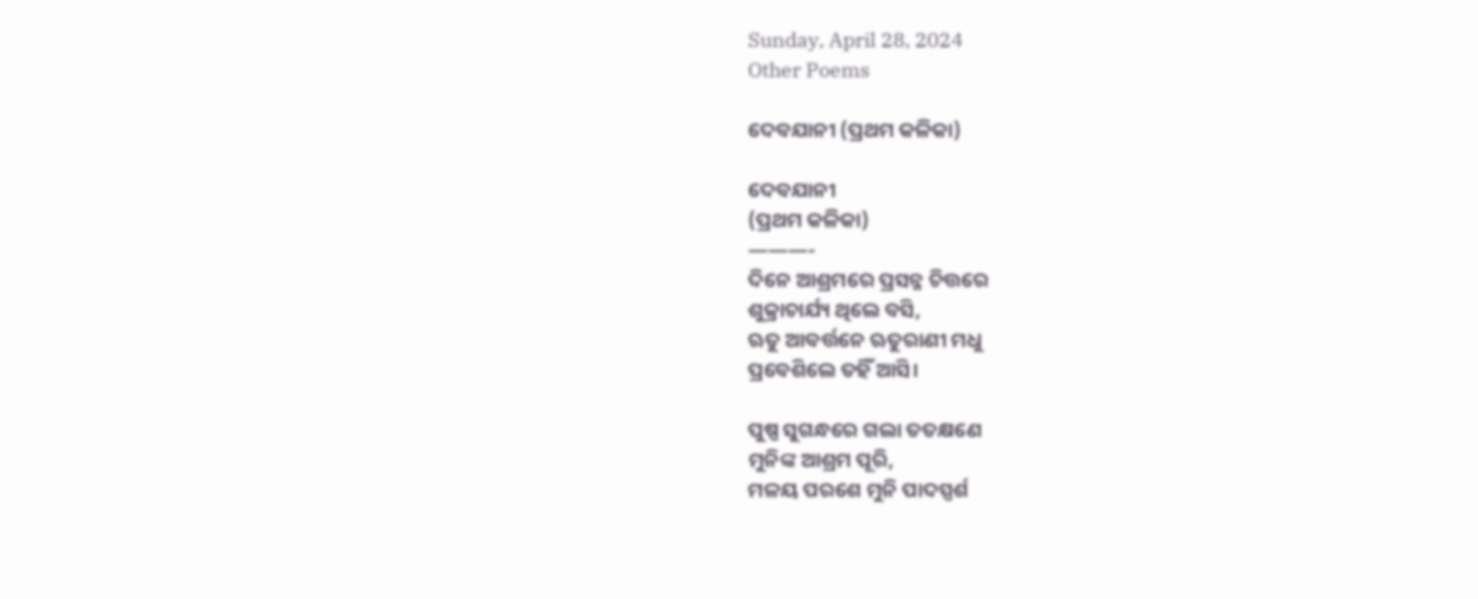Sunday, April 28, 2024
Other Poems

ଦେବଯାନୀ (ପ୍ରଥମ କଳିକା)

ଦେବଯାନୀ
(ପ୍ରଥମ କଳିକା)
———-
ଦିନେ ଆଶ୍ରମରେ ପ୍ରସନ୍ନ ଚିତ୍ତରେ
ଶୁକ୍ରାଚାର୍ଯ୍ୟ ଥିଲେ ବସି,
ଋତୁ ଆବର୍ତ୍ତନେ ଋତୁରାଣୀ ମଧୁ
ପ୍ରବେଶିଲେ ତହିଁ ଆସି।

ପୁଷ୍ପ ସୁଗନ୍ଧରେ ଗଲା ତତକ୍ଷଣେ
ମୁନିଙ୍କ ଆଶ୍ରମ ପୂରି,
ମଳୟ ପରଶେ ମୁନି ପାଦସ୍ପର୍ଶ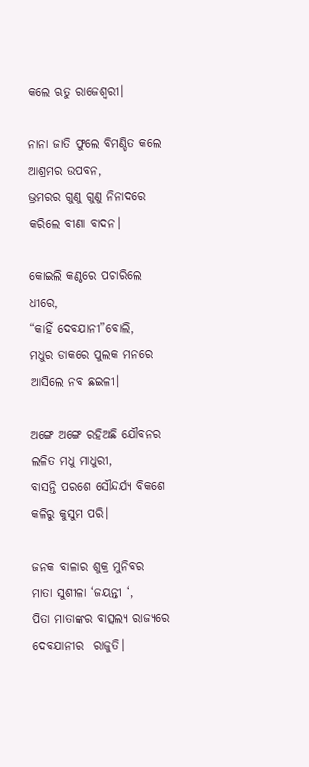କଲେ ଋତୁ ରାଜେଶ୍ୱରୀ।

ନାନା ଜାତି ଫୁଲେ ବିମଣ୍ଡିତ କଲେ
ଆଶ୍ରମର ଉପବନ,
ଭ୍ରମରର ଗୁଣୁ ଗୁଣୁ ନିନାଦରେ
କରିଲେ ବୀଣା ବାଦନ।

କୋଇଲି କଣ୍ଠରେ ପଚାରିଲେ ଧୀରେ,
“କାହିଁ ଦେବଯାନୀ”ବୋଲି,
ମଧୁର ଡାକରେ ପୁଲକ ମନରେ
ଆସିଲେ ନବ ଛଇଳୀ।

ଅଙ୍ଗେ ଅଙ୍ଗେ ରହିଅଛି ଯୌବନର
ଲଳିତ ମଧୁ ମାଧୁରୀ,
ବାସନ୍ତି ପରଶେ ସୌନ୍ଦର୍ଯ୍ୟ ବିକଶେ
କଳିରୁ କୁସୁମ ପରି।

ଜନକ ବାଳାର ଶୁକ୍ର ମୁନିବର
ମାତା ସୁଶୀଳା ‘ଜୟନ୍ତୀ ‘,
ପିତା ମାତାଙ୍କର ବାତ୍ସଲ୍ୟ ରାଜ୍ୟରେ
ଦେବଯାନୀର  ରାଜୁତି।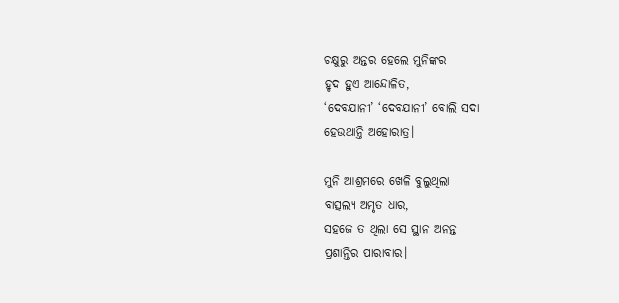ଚକ୍ଷୁରୁ ଅନ୍ତର ହେଲେ ମୁନିଙ୍କର
ହୃଦ ହୁଏ ଆନ୍ଦୋଳିତ,
‘ଦେବଯାନୀ’ ‘ଦେବଯାନୀ’ ବୋଲି ସଦା
ହେଉଥାନ୍ତି ଅହୋରାତ୍ର।

ମୁନି ଆଶ୍ରମରେ ଖେଳି ବୁଲୁଥିଲା
ବାତ୍ସଲ୍ୟ ଅମୃତ ଧାର,
ସହଜେ ତ ଥିଲା ସେ ସ୍ଥାନ ଅନନ୍ତ
ପ୍ରଶାନ୍ତିର ପାରାବାର।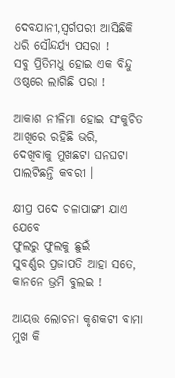ଦେବଯାନୀ,ସ୍ୱର୍ଗପରୀ ଆସିଛିକି
ଧରି ସୌନ୍ଦର୍ଯ୍ୟ ପସରା !
ସବୁ ପ୍ରିତିମଧୁ ହୋଇ ଏକ ବିନ୍ଦୁ
ଓଷ୍ଠରେ ଲାଗିଛି ପରା !

ଆକାଶ ନୀଳିମା ହୋଇ ସଂକୁଚିତ
ଆଖିରେ ରହିଛି ଭରି,
ଦେଖିବାକୁ ମୁଖଛଟା ଘନଘଟା
ପାଲଟିଛନ୍ତି କବରୀ ।

କ୍ଷୀପ୍ର ପଦେ ଚଳାପାଙ୍ଗୀ ଯାଏ ଯେବେ
ଫୁଲରୁ ଫୁଲକୁ ଛୁଇଁ
ସୁବର୍ଣ୍ଣର ପ୍ରଜାପତି ଆହା ସତେ,
କାନନେ ଭ୍ରମି ବୁଲଇ !

ଆୟତ୍ତ ଲୋଚନା କୃଶକଟୀ ବାମା
ମୁଖ କି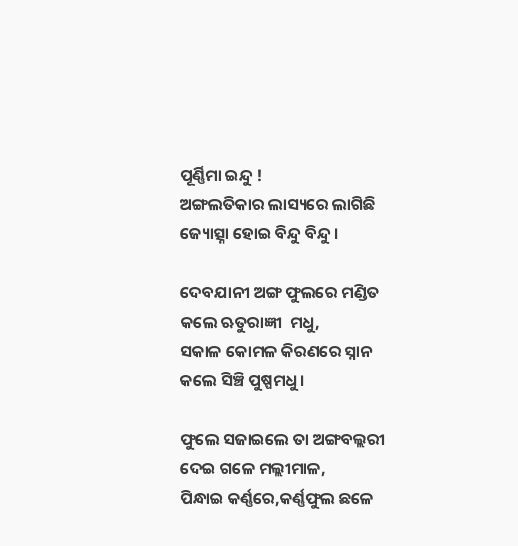ପୂର୍ଣ୍ଣିମା ଇନ୍ଦୁ !
ଅଙ୍ଗଲତିକାର ଲାସ୍ୟରେ ଲାଗିଛି
ଜ୍ୟୋତ୍ସ୍ନା ହୋଇ ବିନ୍ଦୁ ବିନ୍ଦୁ ।

ଦେବଯାନୀ ଅଙ୍ଗ ଫୁଲରେ ମଣ୍ଡିତ
କଲେ ଋତୁରାଜ୍ଞୀ  ମଧୁ,
ସକାଳ କୋମଳ କିରଣରେ ସ୍ନାନ
କଲେ ସିଞ୍ଚି ପୁଷ୍ପମଧୁ।

ଫୁଲେ ସଜାଇଲେ ତା ଅଙ୍ଗବଲ୍ଲରୀ
ଦେଇ ଗଳେ ମଲ୍ଲୀମାଳ,
ପିନ୍ଧାଇ କର୍ଣ୍ଣରେ,କର୍ଣ୍ଣଫୁଲ ଛଳେ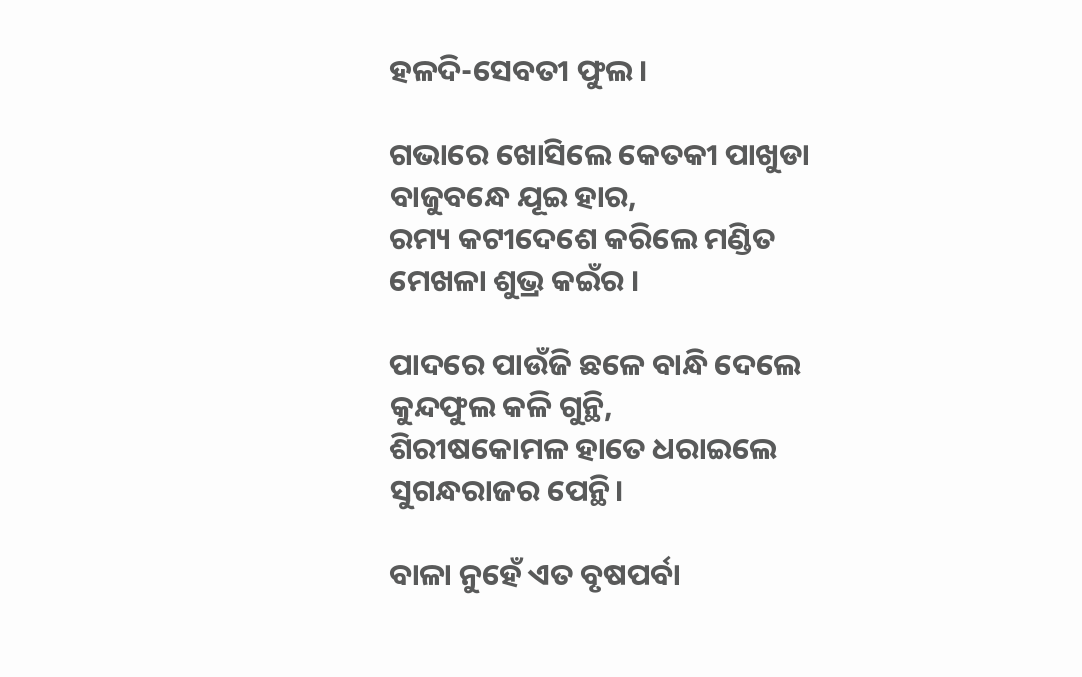ହଳଦି-ସେବତୀ ଫୁଲ।

ଗଭାରେ ଖୋସିଲେ କେତକୀ ପାଖୁଡା
ବାଜୁବନ୍ଧେ ଯୂଇ ହାର,
ରମ୍ୟ କଟୀଦେଶେ କରିଲେ ମଣ୍ଡିତ
ମେଖଳା ଶୁଭ୍ର କଇଁର ।

ପାଦରେ ପାଉଁଜି ଛଳେ ବାନ୍ଧି ଦେଲେ
କୁନ୍ଦଫୁଲ କଳି ଗୁନ୍ଥି,
ଶିରୀଷକୋମଳ ହାତେ ଧରାଇଲେ
ସୁଗନ୍ଧରାଜର ପେନ୍ଥି।

ବାଳା ନୁହେଁ ଏତ ବୃଷପର୍ବା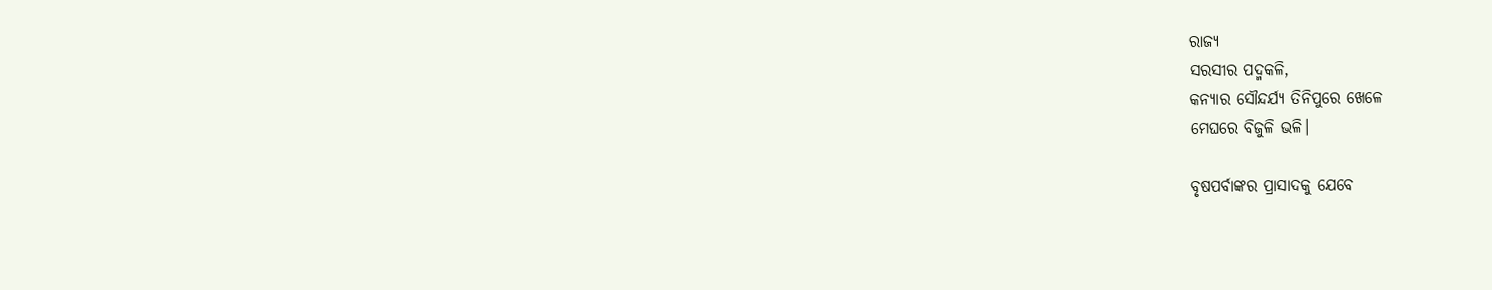ରାଜ୍ୟ
ସରସୀର ପଦ୍ମକଳି,
କନ୍ୟାର ସୌନ୍ଦର୍ଯ୍ୟ ତିନିପୁରେ ଖେଳେ
ମେଘରେ ବିଜୁଳି ଭଳି।

ବୃଷପର୍ବାଙ୍କର ପ୍ରାସାଦକୁ ଯେବେ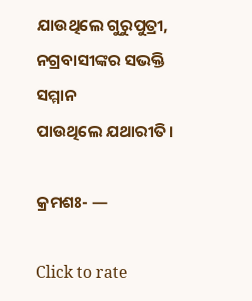ଯାଉଥିଲେ ଗୁରୁପୁତ୍ରୀ,
ନଗ୍ରବାସୀଙ୍କର ସଭକ୍ତି ସମ୍ମାନ
ପାଉଥିଲେ ଯଥାରୀତି।

କ୍ରମଶଃ- —

Click to rate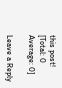this post!
[Total: 0 Average: 0]

Leave a Reply